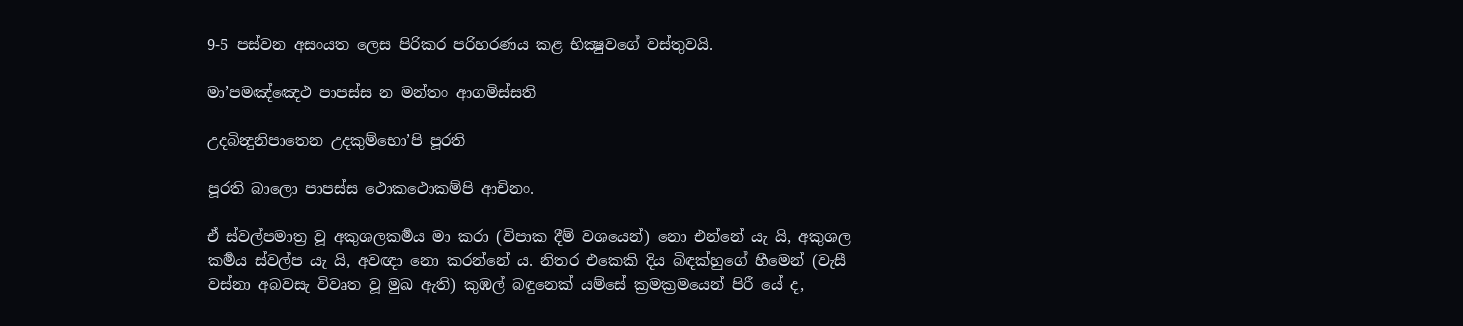9-5 පස්වන අසංයත ලෙස පිරිකර පරිහරණය කළ භික්‍ෂුවගේ වස්තුවයි.

මා’පමඤ්ඤෙථ පාපස්ස න මන්තං ආගමිස්සති

උදබින්‍දුනිපාතෙන උදකුම්භො’පි පූරති

පූරති බාලො පාපස්ස ථොකථොකම්පි ආචිනං.

ඒ ස්වල්පමාත්‍ර වූ අකුශලකර්‍මය මා කරා (විපාක දීම් වශයෙන්) නො එන්නේ යැ යි, අකුශල කර්‍මය ස්වල්ප යැ යි, අවඥා නො කරන්නේ ය. නිතර එකෙකි දිය බිඳක්හුගේ හීමෙන් (වැසී වස්නා අබවසැ විවෘත වූ මුඛ ඇති) කුඹල් බඳුනෙක් යම්සේ ක්‍රමක්‍රමයෙන් පිරී යේ ද,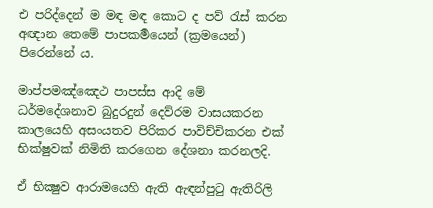එ පරිද්දෙන් ම මඳ මඳ කොට ද පව් රැස් කරන අඥාන තෙමේ පාපකර්‍මයෙන් (ක්‍රමයෙන්) පිරෙන්නේ ය.

මාප්පමඤ්ඤෙථ පාපස්ස ආදි මේ ධර්මදේශනාව බුදුරදුන් දෙව්රම වාසයකරන කාලයෙහි අසංයතව පිරිකර පාවිච්චිකරන එක් භික්ෂුවක් නිමිති කරගෙන දේශනා කරනලදි.

ඒ භික්‍ෂුව ආරාමයෙහි ඇති ඇඳන්පුටු ඇතිරිලි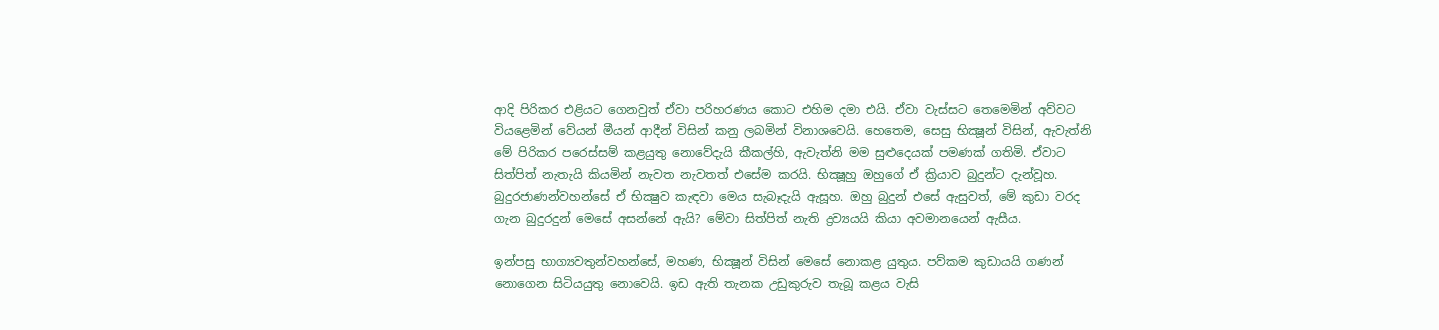ආදි පිරිකර එළියට ගෙනවුත් ඒවා පරිහරණය කොට එහිම දමා එයි. ඒවා වැස්සට තෙමෙමින් අව්වට වියළෙමින් වේයන් මීයන් ආදීන් විසින් කනු ලබමින් විනාශවෙයි. හෙතෙම, සෙසු භික්‍ෂූන් විසින්, ඇවැත්නි මේ පිරිකර පරෙස්සම් කළයුතු නොවේදැයි කීකල්හි, ඇවැත්නි මම සුළුදෙයක් පමණක් ගතිමි. ඒවාට සිත්පිත් නැතැයි කියමින් නැවත නැවතත් එසේම කරයි. භික්‍ෂූහු ඔහුගේ ඒ ක්‍රියාව බුදුන්ට දැන්වූහ. බුදුරජාණන්වහන්සේ ඒ භික්‍ෂුව කැඳවා මෙය සැබෑදැයි ඇසූහ. ඔහු බුදුන් එසේ ඇසුවත්, මේ කුඩා වරද ගැන බුදුරදුන් මෙසේ අසන්නේ ඇයි? මේවා සිත්පිත් නැති ද්‍ර‍ව්‍යයයි කියා අවමානයෙන් ඇසීය.

ඉන්පසු භාග්‍යවතුන්වහන්සේ, මහණ, භික්‍ෂූන් විසින් මෙසේ නොකළ යුතුය. පව්කම කුඩායයි ගණන් නොගෙන සිටියයුතු නොවෙයි. ඉඩ ඇති තැනක උඩුකුරුව තැබූ කළය වැසි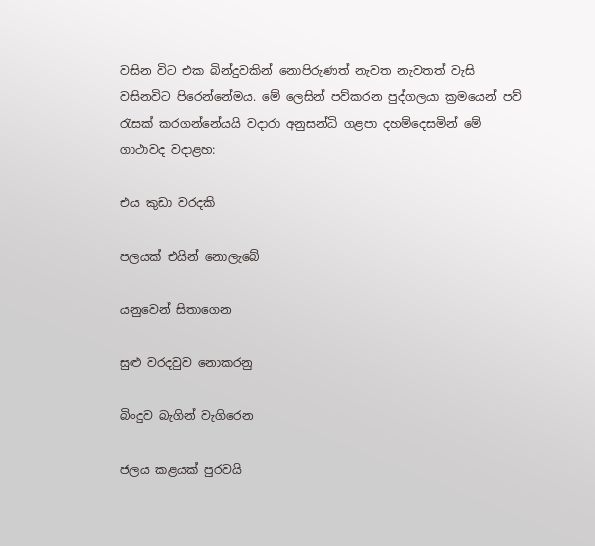වසින විට එක බින්දුවකින් නොපිරුණත් නැවත නැවතත් වැසි වසිනවිට පිරෙන්නේමය. මේ ලෙසින් පව්කරන පුද්ගලයා ක්‍ර‍මයෙන් පව් රැසක් කරගන්නේයයි වදාරා අනුසන්ධි ගළපා දහම්දෙසමින් මේ ගාථාවද වදාළහ:

එය කුඩා වරදකි

පලයක් එයින් නොලැබේ

යනුවෙන් සිතාගෙන

සුළු වරදවුව නොකරනු

බිංදුව බැගින් වැගිරෙන

ජලය කළයක් පුරවයි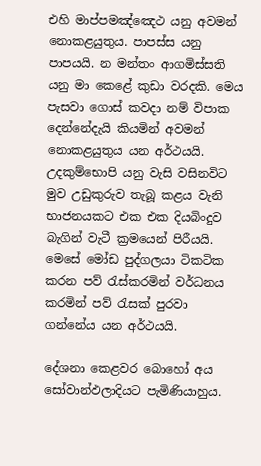එහි මාප්පමඤ්ඤෙථ යනු අවමන් නොකළයුතුය. පාපස්ස යනු පාපයයි. න මන්තං ආගමිස්සති යනු මා කෙළේ කුඩා වරදකි. මෙය පැසවා ගොස් කවදා නම් විපාක දෙන්නේදැයි කියමින් අවමන් නොකළයුතුය යන අර්ථයයි. උදකුම්භොපි යනු වැසි වසිනවිට මුව උඩුකුරුව තැබූ කළය වැනි භාජනයකට එක එක දියබිංදුව බැගින් වැටී ක්‍ර‍මයෙන් පිරීයයි. මෙසේ මෝඩ පුද්ගලයා ටිකටික කරන පව් රැස්කරමින් වර්ධනය කරමින් පව් රැසක් පුරවා ගන්නේය යන අර්ථයයි.

දේශනා කෙළවර බොහෝ අය සෝවාන්ඵලාදියට පැමිණියාහුය.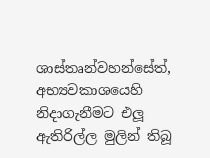ශාස්තෘන්වහන්සේත්, අභ්‍යවකාශයෙහි නිදාගැනීමට එලූ ඇතිරිල්ල මුලින් තිබූ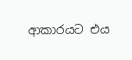ආකාරයට එය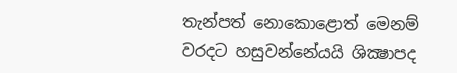තැන්පත් නොකොළොත් මෙනම් වරදට හසුවන්නේයයි ශික්‍ෂාපද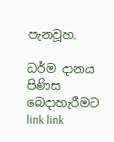පැනවූහ.

ධර්ම දානය පිණිස බෙදාහැරීමට link link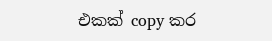එකක් copy කර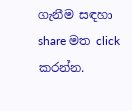ගැනීම සඳහා share මත click කරන්න.